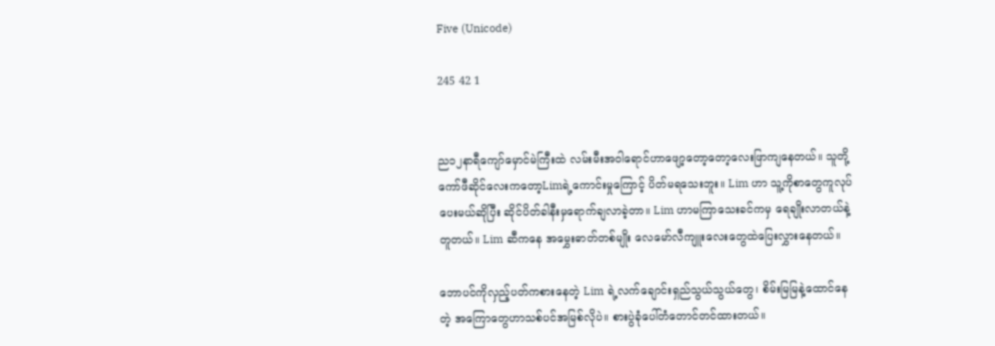Five (Unicode)

245 42 1


ည၁၂နာရီကျော်မှောင်မဲကြီးထဲ လမ်းမီးအဝါရောင်ဟာဖျော့တော့တော့လေးဖြာကျနေတယ်။ သူတို့ကော်ဖီဆိုင်လေးကတော့Limရဲ့ကောင်းမှုကြောင့် ပိတ်မရသေးဘူး။ Lim ဟာ သူ့ကိုစာတွေကူလုပ်ပေးမယ်ဆိုပြီး ဆိုင်ပိတ်ခါနီးမှရောက်ချလာခဲ့တာ။ Lim ဟာမကြာသေးခင်ကမှ ရေချိုးလာတယ်နဲ့တူတယ်။ Lim ဆီကနေ အမွှေးဓာတ်တစ်မျိုး လေမော်လီကျူးလေးတွေထဲပြေးလွှားနေတယ်။

ဘောပင်ကိုလှည့်ပတ်ကစားနေတဲ့ Lim ရဲ့လက်ချောင်းရှည်သွယ်သွယ်တွေ၊ စိမ်းမြမြနဲ့ထောင်နေတဲ့ အကြောတွေဟာသစ်ပင်အမြစ်လိုပဲ။ စားပွဲခုံပေါ်တံတောင်တင်ထားတယ်။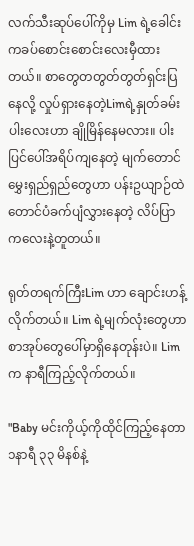လက်သီးဆုပ်ပေါ်ကိုမှ Lim ရဲ့ခေါင်းကခပ်စောင်းစောင်းလေးမှီထားတယ်။ စာတွေတတွတ်တွတ်ရှင်းပြနေလို့ လှုပ်ရှားနေတဲ့Limရဲ့နှုတ်ခမ်းပါးလေးဟာ ချိုမြိန်နေမလား။ ပါးပြင်ပေါ်အရိပ်ကျနေတဲ့ မျက်တောင်မွှေးရှည်ရှည်တွေဟာ ပန်းဥယျာဉ်ထဲတောင်ပံခက်ပျံလွှားနေတဲ့ လိပ်ပြာကလေးနဲ့တူတယ်။

ရုတ်တရက်ကြီးLim ဟာ ချောင်းဟန့်လိုက်တယ်။ Lim ရဲ့မျက်လုံးတွေဟာ စာအုပ်တွေပေါ်မှာရှိနေတုန်းပဲ။ Lim က နာရီကြည့်လိုက်တယ်။

"Baby မင်းကိုယ့်ကိုထိုင်ကြည့်နေတာ ၁နာရီ ၃၃ မိနစ်နဲ့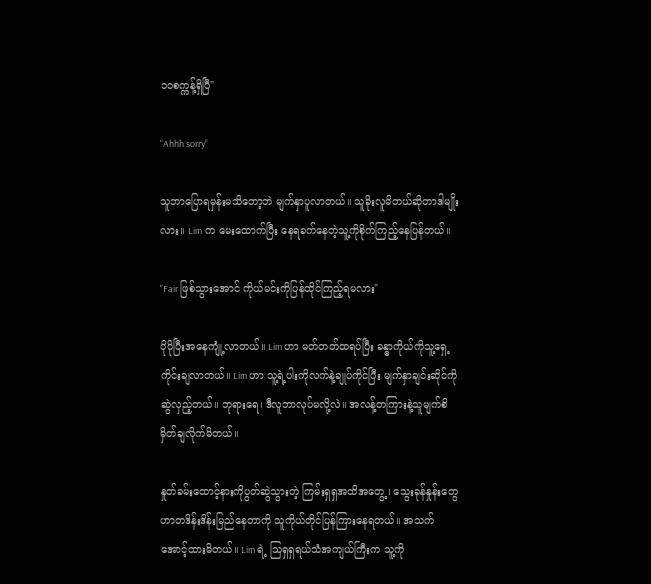၁၀စက္ကန့်ရှိပြီ"

"Ahhh sorry"

သူဘာပြောရမှန်းမသိတော့ဘဲ မျက်နှာပူလာတယ်။ သူခိုးလူမိတယ်ဆိုတာဒါမျိုးလား။ Lim က မေးထောက်ပြီး နေရခက်နေတဲ့သူ့ကိုစိုက်ကြည့်နေပြန်တယ်။

"Fair ဖြစ်သွားအောင် ကိုယ်မင်းကိုပြန်ထိုင်ကြည့်ရမလား"

ပိုပိုပြီးအနေကျုံ့လာတယ်။ Lim ဟာ မတ်တတ်ထရပ်ပြီး ခန္ဓာကိုယ်ကိုသူ့ရှေ့ကိုင်းချလာတယ်။ Lim ဟာ သူ့ရဲ့ပါးကိုလက်နဲ့ချုပ်ကိုင်ပြီး မျက်နှာချင်းဆိုင်ကိုဆွဲလှည့်တယ်။ ဘုရားရေ၊ ဒီလူဘာလုပ်မလို့လဲ။ အလန့်တကြားနဲ့သူမျက်စိမှိတ်ချလိုက်မိတယ်။

နှုတ်ခမ်းထောင့်နားကိုပွတ်ဆွဲသွားတဲ့ ကြမ်းရှရှအထိအတွေ့၊ သွေးခုန်နှုန်းတွေဟာတဒိန်းဒိန်းမြည်နေတာကို သူကိုယ်တိုင်ပြန်ကြားနေရတယ်။ အသက်အောင့်ထားမိတယ်။ Lim ရဲ့ သြရှရှရယ်သံအကျယ်ကြီးက သူ့ကို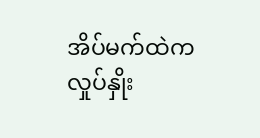အိပ်မက်ထဲကလှုပ်နှိုး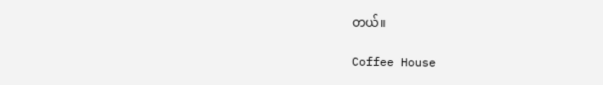တယ်။

Coffee House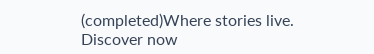(completed)Where stories live. Discover now